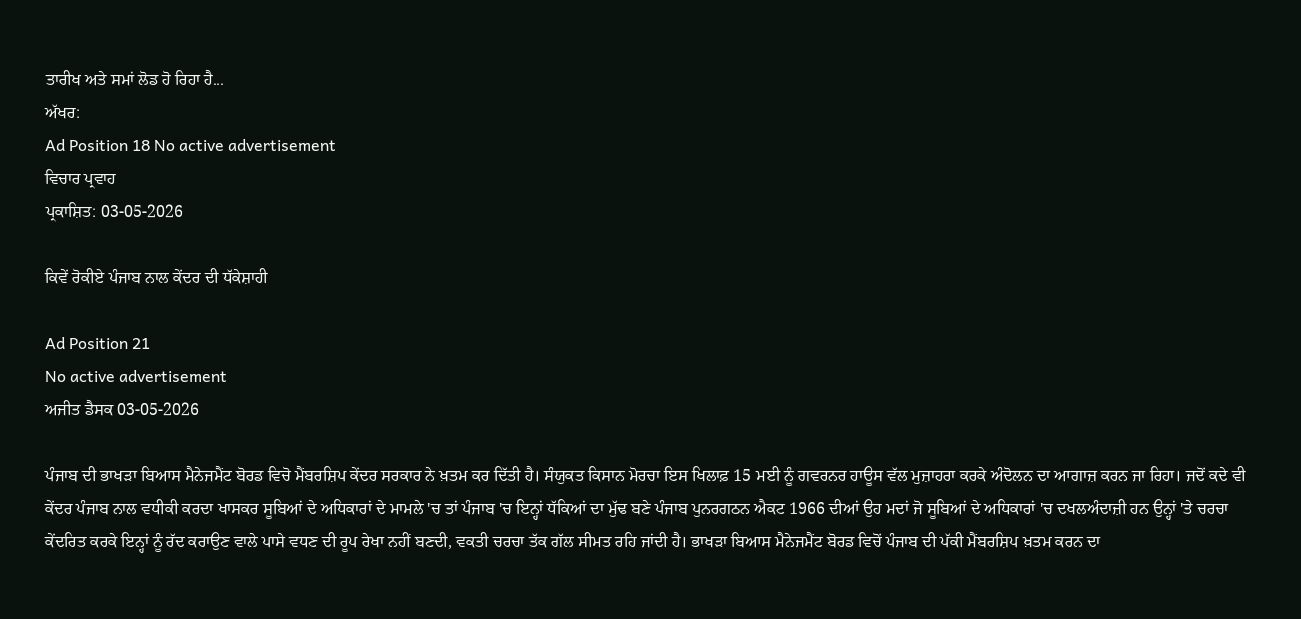ਤਾਰੀਖ ਅਤੇ ਸਮਾਂ ਲੋਡ ਹੋ ਰਿਹਾ ਹੈ...
ਅੱਖਰ:
Ad Position 18 No active advertisement
ਵਿਚਾਰ ਪ੍ਰਵਾਹ
ਪ੍ਰਕਾਸ਼ਿਤ: 03-05-2026

ਕਿਵੇਂ ਰੋਕੀਏ ਪੰਜਾਬ ਨਾਲ ਕੇਂਦਰ ਦੀ ਧੱਕੇਸ਼ਾਹੀ

Ad Position 21
No active advertisement
ਅਜੀਤ ਡੈਸਕ 03-05-2026

ਪੰਜਾਬ ਦੀ ਭਾਖੜਾ ਬਿਆਸ ਮੈਨੇਜਮੈਂਟ ਬੋਰਡ ਵਿਚੋ ਮੈਂਬਰਸ਼ਿਪ ਕੇਂਦਰ ਸਰਕਾਰ ਨੇ ਖ਼ਤਮ ਕਰ ਦਿੱਤੀ ਹੈ। ਸੰਯੁਕਤ ਕਿਸਾਨ ਮੋਰਚਾ ਇਸ ਖਿਲਾਫ਼ 15 ਮਈ ਨੂੰ ਗਵਰਨਰ ਹਾਊਸ ਵੱਲ ਮੁਜ਼ਾਹਰਾ ਕਰਕੇ ਅੰਦੋਲਨ ਦਾ ਆਗਾਜ਼ ਕਰਨ ਜਾ ਰਿਹਾ। ਜਦੋਂ ਕਦੇ ਵੀ ਕੇਂਦਰ ਪੰਜਾਬ ਨਾਲ ਵਧੀਕੀ ਕਰਦਾ ਖਾਸਕਰ ਸੂਬਿਆਂ ਦੇ ਅਧਿਕਾਰਾਂ ਦੇ ਮਾਮਲੇ 'ਚ ਤਾਂ ਪੰਜਾਬ 'ਚ ਇਨ੍ਹਾਂ ਧੱਕਿਆਂ ਦਾ ਮੁੱਢ ਬਣੇ ਪੰਜਾਬ ਪੁਨਰਗਠਨ ਐਕਟ 1966 ਦੀਆਂ ਉਹ ਮਦਾਂ ਜੋ ਸੂਬਿਆਂ ਦੇ ਅਧਿਕਾਰਾਂ 'ਚ ਦਖਲਅੰਦਾਜ਼ੀ ਹਨ ਉਨ੍ਹਾਂ 'ਤੇ ਚਰਚਾ ਕੇਂਦਰਿਤ ਕਰਕੇ ਇਨ੍ਹਾਂ ਨੂੰ ਰੱਦ ਕਰਾਉਣ ਵਾਲੇ ਪਾਸੇ ਵਧਣ ਦੀ ਰੂਪ ਰੇਖਾ ਨਹੀਂ ਬਣਦੀ, ਵਕਤੀ ਚਰਚਾ ਤੱਕ ਗੱਲ ਸੀਮਤ ਰਹਿ ਜਾਂਦੀ ਹੈ। ਭਾਖੜਾ ਬਿਆਸ ਮੈਨੇਜਮੈਂਟ ਬੋਰਡ ਵਿਚੋਂ ਪੰਜਾਬ ਦੀ ਪੱਕੀ ਮੈਂਬਰਸ਼ਿਪ ਖ਼ਤਮ ਕਰਨ ਦਾ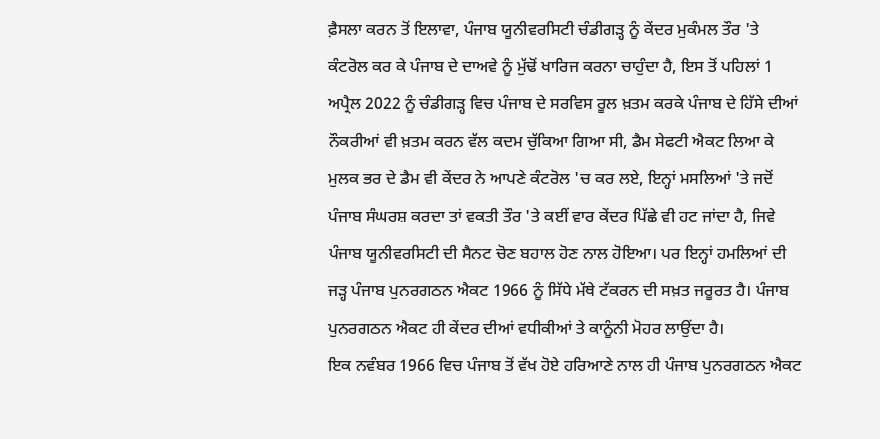ਫ਼ੈਸਲਾ ਕਰਨ ਤੋਂ ਇਲਾਵਾ, ਪੰਜਾਬ ਯੂਨੀਵਰਸਿਟੀ ਚੰਡੀਗੜ੍ਹ ਨੂੰ ਕੇਂਦਰ ਮੁਕੰਮਲ ਤੌਰ 'ਤੇ ਕੰਟਰੋਲ ਕਰ ਕੇ ਪੰਜਾਬ ਦੇ ਦਾਅਵੇ ਨੂੰ ਮੁੱਢੋਂ ਖਾਰਿਜ ਕਰਨਾ ਚਾਹੁੰਦਾ ਹੈ, ਇਸ ਤੋਂ ਪਹਿਲਾਂ 1 ਅਪ੍ਰੈਲ 2022 ਨੂੰ ਚੰਡੀਗੜ੍ਹ ਵਿਚ ਪੰਜਾਬ ਦੇ ਸਰਵਿਸ ਰੂਲ ਖ਼ਤਮ ਕਰਕੇ ਪੰਜਾਬ ਦੇ ਹਿੱਸੇ ਦੀਆਂ ਨੌਕਰੀਆਂ ਵੀ ਖ਼ਤਮ ਕਰਨ ਵੱਲ ਕਦਮ ਚੁੱਕਿਆ ਗਿਆ ਸੀ, ਡੈਮ ਸੇਫਟੀ ਐਕਟ ਲਿਆ ਕੇ ਮੁਲਕ ਭਰ ਦੇ ਡੈਮ ਵੀ ਕੇਂਦਰ ਨੇ ਆਪਣੇ ਕੰਟਰੋਲ 'ਚ ਕਰ ਲਏ, ਇਨ੍ਹਾਂ ਮਸਲਿਆਂ 'ਤੇ ਜਦੋਂ ਪੰਜਾਬ ਸੰਘਰਸ਼ ਕਰਦਾ ਤਾਂ ਵਕਤੀ ਤੌਰ 'ਤੇ ਕਈਂ ਵਾਰ ਕੇਂਦਰ ਪਿੱਛੇ ਵੀ ਹਟ ਜਾਂਦਾ ਹੈ, ਜਿਵੇ ਪੰਜਾਬ ਯੂਨੀਵਰਸਿਟੀ ਦੀ ਸੈਨਟ ਚੋਣ ਬਹਾਲ ਹੋਣ ਨਾਲ ਹੋਇਆ। ਪਰ ਇਨ੍ਹਾਂ ਹਮਲਿਆਂ ਦੀ ਜੜ੍ਹ ਪੰਜਾਬ ਪੁਨਰਗਠਨ ਐਕਟ 1966 ਨੂੰ ਸਿੱਧੇ ਮੱਥੇ ਟੱਕਰਨ ਦੀ ਸਖ਼ਤ ਜਰੂਰਤ ਹੈ। ਪੰਜਾਬ ਪੁਨਰਗਠਨ ਐਕਟ ਹੀ ਕੇਂਦਰ ਦੀਆਂ ਵਧੀਕੀਆਂ ਤੇ ਕਾਨੂੰਨੀ ਮੋਹਰ ਲਾਉਂਦਾ ਹੈ।
ਇਕ ਨਵੰਬਰ 1966 ਵਿਚ ਪੰਜਾਬ ਤੋਂ ਵੱਖ ਹੋਏ ਹਰਿਆਣੇ ਨਾਲ ਹੀ ਪੰਜਾਬ ਪੁਨਰਗਠਨ ਐਕਟ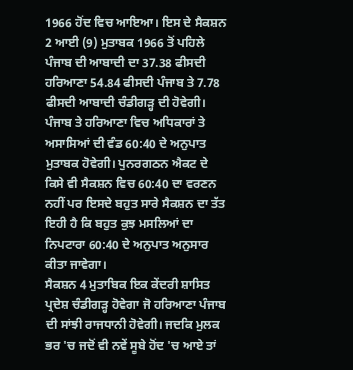1966 ਹੋਂਦ ਵਿਚ ਆਇਆ। ਇਸ ਦੇ ਸੈਕਸ਼ਨ 2 ਆਈ (9) ਮੁਤਾਬਕ 1966 ਤੋਂ ਪਹਿਲੇ ਪੰਜਾਬ ਦੀ ਆਬਾਦੀ ਦਾ 37.38 ਫੀਸਦੀ ਹਰਿਆਣਾ 54.84 ਫੀਸਦੀ ਪੰਜਾਬ ਤੇ 7.78 ਫੀਸਦੀ ਆਬਾਦੀ ਚੰਡੀਗੜ੍ਹ ਦੀ ਹੋਵੇਗੀ। ਪੰਜਾਬ ਤੇ ਹਰਿਆਣਾ ਵਿਚ ਅਧਿਕਾਰਾਂ ਤੇ ਅਸਾਸਿਆਂ ਦੀ ਵੰਡ 60:40 ਦੇ ਅਨੁਪਾਤ ਮੁਤਾਬਕ ਹੋਵੇਗੀ। ਪੁਨਰਗਠਨ ਐਕਟ ਦੇ ਕਿਸੇ ਵੀ ਸੈਕਸ਼ਨ ਵਿਚ 60:40 ਦਾ ਵਰਣਨ ਨਹੀਂ ਪਰ ਇਸਦੇ ਬਹੁਤ ਸਾਰੇ ਸੈਕਸ਼ਨ ਦਾ ਤੱਤ ਇਹੀ ਹੈ ਕਿ ਬਹੁਤ ਕੁਝ ਮਸਲਿਆਂ ਦਾ ਨਿਪਟਾਰਾ 60:40 ਦੇ ਅਨੁਪਾਤ ਅਨੁਸਾਰ ਕੀਤਾ ਜਾਵੇਗਾ।
ਸੈਕਸ਼ਨ 4 ਮੁਤਾਬਿਕ ਇਕ ਕੇਂਦਰੀ ਸ਼ਾਸਿਤ ਪ੍ਰਦੇਸ਼ ਚੰਡੀਗੜ੍ਹ ਹੋਵੇਗਾ ਜੋ ਹਰਿਆਣਾ ਪੰਜਾਬ ਦੀ ਸਾਂਝੀ ਰਾਜਧਾਨੀ ਹੋਵੇਗੀ। ਜਦਕਿ ਮੁਲਕ ਭਰ 'ਚ ਜਦੋਂ ਵੀ ਨਵੇਂ ਸੂਬੇ ਹੋਂਦ 'ਚ ਆਏ ਤਾਂ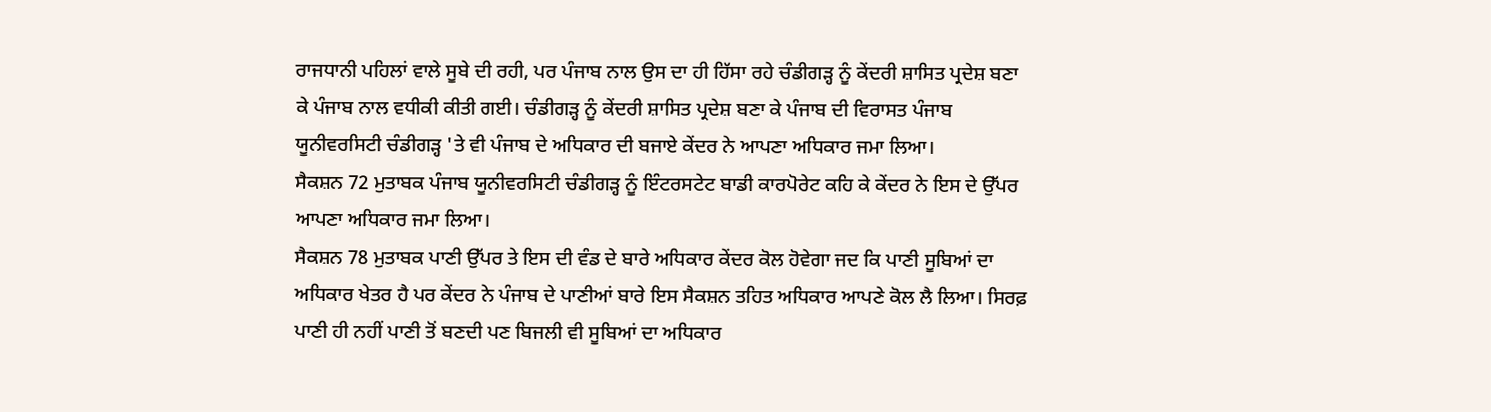ਰਾਜਧਾਨੀ ਪਹਿਲਾਂ ਵਾਲੇ ਸੂਬੇ ਦੀ ਰਹੀ, ਪਰ ਪੰਜਾਬ ਨਾਲ ਉਸ ਦਾ ਹੀ ਹਿੱਸਾ ਰਹੇ ਚੰਡੀਗੜ੍ਹ ਨੂੰ ਕੇਂਦਰੀ ਸ਼ਾਸਿਤ ਪ੍ਰਦੇਸ਼ ਬਣਾ ਕੇ ਪੰਜਾਬ ਨਾਲ ਵਧੀਕੀ ਕੀਤੀ ਗਈ। ਚੰਡੀਗੜ੍ਹ ਨੂੰ ਕੇਂਦਰੀ ਸ਼ਾਸਿਤ ਪ੍ਰਦੇਸ਼ ਬਣਾ ਕੇ ਪੰਜਾਬ ਦੀ ਵਿਰਾਸਤ ਪੰਜਾਬ ਯੂਨੀਵਰਸਿਟੀ ਚੰਡੀਗੜ੍ਹ 'ਤੇ ਵੀ ਪੰਜਾਬ ਦੇ ਅਧਿਕਾਰ ਦੀ ਬਜਾਏ ਕੇਂਦਰ ਨੇ ਆਪਣਾ ਅਧਿਕਾਰ ਜਮਾ ਲਿਆ।
ਸੈਕਸ਼ਨ 72 ਮੁਤਾਬਕ ਪੰਜਾਬ ਯੂਨੀਵਰਸਿਟੀ ਚੰਡੀਗੜ੍ਹ ਨੂੰ ਇੰਟਰਸਟੇਟ ਬਾਡੀ ਕਾਰਪੋਰੇਟ ਕਹਿ ਕੇ ਕੇਂਦਰ ਨੇ ਇਸ ਦੇ ਉੱਪਰ ਆਪਣਾ ਅਧਿਕਾਰ ਜਮਾ ਲਿਆ।
ਸੈਕਸ਼ਨ 78 ਮੁਤਾਬਕ ਪਾਣੀ ਉੱਪਰ ਤੇ ਇਸ ਦੀ ਵੰਡ ਦੇ ਬਾਰੇ ਅਧਿਕਾਰ ਕੇਂਦਰ ਕੋਲ ਹੋਵੇਗਾ ਜਦ ਕਿ ਪਾਣੀ ਸੂਬਿਆਂ ਦਾ ਅਧਿਕਾਰ ਖੇਤਰ ਹੈ ਪਰ ਕੇਂਦਰ ਨੇ ਪੰਜਾਬ ਦੇ ਪਾਣੀਆਂ ਬਾਰੇ ਇਸ ਸੈਕਸ਼ਨ ਤਹਿਤ ਅਧਿਕਾਰ ਆਪਣੇ ਕੋਲ ਲੈ ਲਿਆ। ਸਿਰਫ਼ ਪਾਣੀ ਹੀ ਨਹੀਂ ਪਾਣੀ ਤੋਂ ਬਣਦੀ ਪਣ ਬਿਜਲੀ ਵੀ ਸੂਬਿਆਂ ਦਾ ਅਧਿਕਾਰ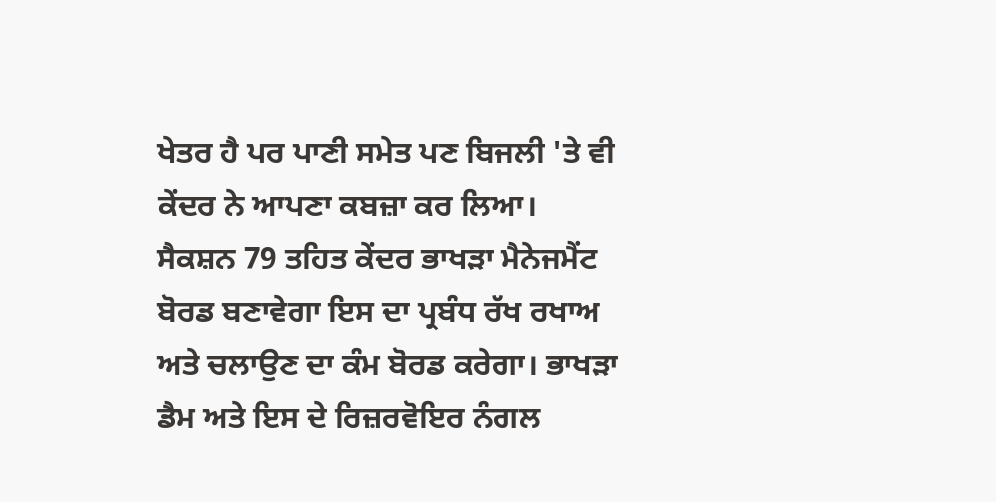ਖੇਤਰ ਹੈ ਪਰ ਪਾਣੀ ਸਮੇਤ ਪਣ ਬਿਜਲੀ 'ਤੇ ਵੀ ਕੇਂਦਰ ਨੇ ਆਪਣਾ ਕਬਜ਼ਾ ਕਰ ਲਿਆ।
ਸੈਕਸ਼ਨ 79 ਤਹਿਤ ਕੇਂਦਰ ਭਾਖੜਾ ਮੈਨੇਜਮੈਂਟ ਬੋਰਡ ਬਣਾਵੇਗਾ ਇਸ ਦਾ ਪ੍ਰਬੰਧ ਰੱਖ ਰਖਾਅ ਅਤੇ ਚਲਾਉਣ ਦਾ ਕੰਮ ਬੋਰਡ ਕਰੇਗਾ। ਭਾਖੜਾ ਡੈਮ ਅਤੇ ਇਸ ਦੇ ਰਿਜ਼ਰਵੋਇਰ ਨੰਗਲ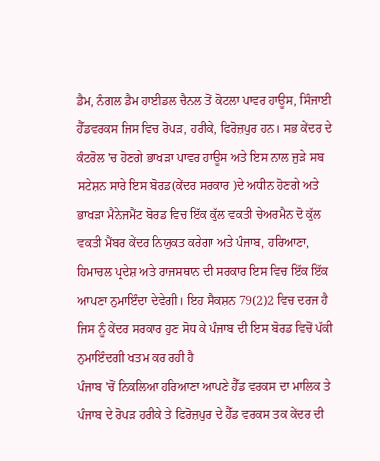ਡੈਮ, ਨੰਗਲ ਡੈਮ ਹਾਈਡਲ ਚੈਨਲ ਤੋਂ ਕੋਟਲਾ ਪਾਵਰ ਹਾਊਸ, ਸਿੰਜਾਈ ਹੈੱਡਵਰਕਸ ਜਿਸ ਵਿਚ ਰੋਪੜ, ਹਰੀਕੇ, ਫਿਰੋਜ਼ਪੁਰ ਹਨ। ਸਭ ਕੇਂਦਰ ਦੇ ਕੰਟਰੋਲ 'ਚ ਹੋਣਗੇ ਭਾਖੜਾ ਪਾਵਰ ਹਾਊਸ ਅਤੇ ਇਸ ਨਾਲ ਜੁੜੇ ਸਬ ਸਟੇਸ਼ਨ ਸਾਰੇ ਇਸ ਬੋਰਡ(ਕੇਂਦਰ ਸਰਕਾਰ )ਦੇ ਅਧੀਨ ਹੋਣਗੇ ਅਤੇ ਭਾਖੜਾ ਮੈਨੇਜਮੈਂਟ ਬੋਰਡ ਵਿਚ ਇੱਕ ਕੁੱਲ ਵਕਤੀ ਚੇਅਰਮੈਨ ਦੋ ਕੁੱਲ ਵਕਤੀ ਮੈਂਬਰ ਕੇਂਦਰ ਨਿਯੁਕਤ ਕਰੇਗਾ ਅਤੇ ਪੰਜਾਬ, ਹਰਿਆਣਾ, ਹਿਮਾਚਲ ਪ੍ਰਦੇਸ਼ ਅਤੇ ਰਾਜਸਥਾਨ ਦੀ ਸਰਕਾਰ ਇਸ ਵਿਚ ਇੱਕ ਇੱਕ ਆਪਣਾ ਨੁਮਾਇੰਦਾ ਦੇਵੇਗੀ। ਇਹ ਸੈਕਸ਼ਨ 79(2)2 ਵਿਚ ਦਰਜ ਹੈ ਜਿਸ ਨੂੰ ਕੇਂਦਰ ਸਰਕਾਰ ਹੁਣ ਸੋਧ ਕੇ ਪੰਜਾਬ ਦੀ ਇਸ ਬੋਰਡ ਵਿਚੋਂ ਪੱਕੀ ਨੁਮਾਇੰਦਗੀ ਖਤਮ ਕਰ ਰਹੀ ਹੈ
ਪੰਜਾਬ 'ਚੋਂ ਨਿਕਲਿਆ ਹਰਿਆਣਾ ਆਪਣੇ ਹੈੱਡ ਵਰਕਸ ਦਾ ਮਾਲਿਕ ਤੇ ਪੰਜਾਬ ਦੇ ਰੋਪੜ ਹਰੀਕੇ ਤੇ ਫਿਰੋਜ਼ਪੁਰ ਦੇ ਹੈੱਡ ਵਰਕਸ ਤਕ ਕੇਂਦਰ ਦੀ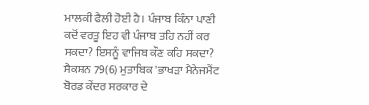ਮਾਲਕੀ ਫੈਲੀ ਹੋਈ ਹੈ। ਪੰਜਾਬ ਕਿੰਨਾ ਪਾਣੀ ਕਦੋਂ ਵਰਤੂ ਇਹ ਵੀ ਪੰਜਾਬ ਤਹਿ ਨਹੀਂ ਕਰ ਸਕਦਾ? ਇਸਨੂੰ ਵਾਜਿਬ ਕੌਣ ਕਹਿ ਸਕਦਾ?
ਸੈਕਸ਼ਨ 79(6) ਮੁਤਾਬਿਕ 'ਭਾਖੜਾ ਮੈਨੇਜਮੈਂਟ ਬੋਰਡ ਕੇਂਦਰ ਸਰਕਾਰ ਦੇ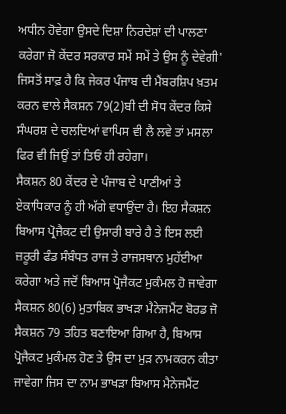ਅਧੀਨ ਹੋਵੇਗਾ ਉਸਦੇ ਦਿਸ਼ਾ ਨਿਰਦੇਸ਼ਾਂ ਦੀ ਪਾਲਣਾ ਕਰੇਗਾ ਜੋ ਕੇਂਦਰ ਸਰਕਾਰ ਸਮੇਂ ਸਮੇਂ ਤੇ ਉਸ ਨੂੰ ਦੇਵੇਗੀ' ਜਿਸਤੋਂ ਸਾਫ਼ ਹੈ ਕਿ ਜੇਕਰ ਪੰਜਾਬ ਦੀ ਮੈਂਬਰਸ਼ਿਪ ਖ਼ਤਮ ਕਰਨ ਵਾਲੇ ਸੈਕਸ਼ਨ 79(2)ਬੀ ਦੀ ਸੋਧ ਕੇਂਦਰ ਕਿਸੇ ਸੰਘਰਸ਼ ਦੇ ਚਲਦਿਆਂ ਵਾਪਿਸ ਵੀ ਲੈ ਲਵੇ ਤਾਂ ਮਸਲਾ ਫਿਰ ਵੀ ਜਿਉਂ ਤਾਂ ਤਿਓਂ ਹੀ ਰਹੇਗਾ।
ਸੈਕਸ਼ਨ 80 ਕੇਂਦਰ ਦੇ ਪੰਜਾਬ ਦੇ ਪਾਣੀਆਂ ਤੇ ਏਕਾਧਿਕਾਰ ਨੂੰ ਹੀ ਅੱਗੇ ਵਧਾਉਂਦਾ ਹੈ। ਇਹ ਸੈਕਸ਼ਨ ਬਿਆਸ ਪ੍ਰੋਜੈਕਟ ਦੀ ਉਸਾਰੀ ਬਾਰੇ ਹੈ ਤੇ ਇਸ ਲਈ ਜ਼ਰੂਰੀ ਫੰਡ ਸੰਬੰਧਤ ਰਾਜ ਤੇ ਰਾਜਸਥਾਨ ਮੁਹੱਈਆ ਕਰੇਗਾ ਅਤੇ ਜਦੋਂ ਬਿਆਸ ਪ੍ਰੋਜੈਕਟ ਮੁਕੰਮਲ ਹੋ ਜਾਵੇਗਾ ਸੈਕਸ਼ਨ 80(6) ਮੁਤਾਬਿਕ ਭਾਖੜਾ ਮੈਨੇਜਮੈਂਟ ਬੋਰਡ ਜੋ ਸੈਕਸ਼ਨ 79 ਤਹਿਤ ਬਣਾਇਆ ਗਿਆ ਹੈ, ਬਿਆਸ ਪ੍ਰੋਜੈਕਟ ਮੁਕੰਮਲ ਹੋਣ ਤੇ ਉਸ ਦਾ ਮੁੜ ਨਾਮਕਰਨ ਕੀਤਾ ਜਾਵੇਗਾ ਜਿਸ ਦਾ ਨਾਮ ਭਾਖੜਾ ਬਿਆਸ ਮੈਨੇਜਮੈਂਟ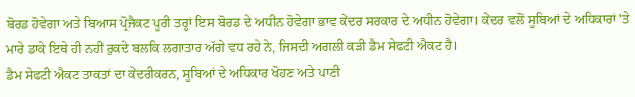ਬੋਰਡ ਹੋਵੇਗਾ ਅਤੇ ਬਿਆਸ ਪ੍ਰੋਜੈਕਟ ਪੂਰੀ ਤਰ੍ਹਾਂ ਇਸ ਬੋਰਡ ਦੇ ਅਧੀਨ ਹੋਵੇਗਾ ਭਾਵ ਕੇਂਦਰ ਸਰਕਾਰ ਦੇ ਅਧੀਨ ਹੋਵੇਗਾ। ਕੇਂਦਰ ਵਲੋਂ ਸੂਬਿਆਂ ਦੇ ਅਧਿਕਾਰਾਂ 'ਤੇ ਮਾਰੇ ਡਾਕੇ ਇਥੇ ਹੀ ਨਹੀਂ ਰੁਕਦੇ ਬਲਕਿ ਲਗਾਤਾਰ ਅੱਗੇ ਵਧ ਰਹੇ ਨੇ, ਜਿਸਦੀ ਅਗਲੀ ਕੜੀ ਡੈਮ ਸੇਫਟੀ ਐਕਟ ਹੈ।
ਡੈਮ ਸੇਫਟੀ ਐਕਟ ਤਾਕਤਾਂ ਦਾ ਕੇਂਦਰੀਕਰਨ, ਸੂਬਿਆਂ ਦੇ ਅਧਿਕਾਰ ਖੋਹਣ ਅਤੇ ਪਾਣੀ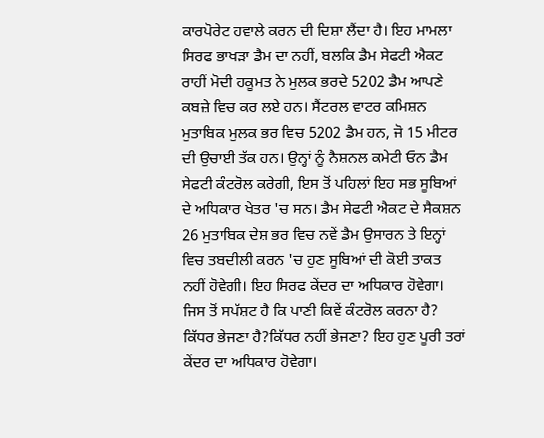ਕਾਰਪੋਰੇਟ ਹਵਾਲੇ ਕਰਨ ਦੀ ਦਿਸ਼ਾ ਲੈਂਦਾ ਹੈ। ਇਹ ਮਾਮਲਾ ਸਿਰਫ ਭਾਖੜਾ ਡੈਮ ਦਾ ਨਹੀਂ, ਬਲਕਿ ਡੈਮ ਸੇਫਟੀ ਐਕਟ ਰਾਹੀਂ ਮੋਦੀ ਹਕੂਮਤ ਨੇ ਮੁਲਕ ਭਰਦੇ 5202 ਡੈਮ ਆਪਣੇ ਕਬਜ਼ੇ ਵਿਚ ਕਰ ਲਏ ਹਨ। ਸੈਂਟਰਲ ਵਾਟਰ ਕਮਿਸ਼ਨ ਮੁਤਾਬਿਕ ਮੁਲਕ ਭਰ ਵਿਚ 5202 ਡੈਮ ਹਨ, ਜੋ 15 ਮੀਟਰ ਦੀ ਉਚਾਈ ਤੱਕ ਹਨ। ਉਨ੍ਹਾਂ ਨੂੰ ਨੈਸ਼ਨਲ ਕਮੇਟੀ ਓਨ ਡੈਮ ਸੇਫਟੀ ਕੰਟਰੋਲ ਕਰੇਗੀ, ਇਸ ਤੋਂ ਪਹਿਲਾਂ ਇਹ ਸਭ ਸੂਬਿਆਂ ਦੇ ਅਧਿਕਾਰ ਖੇਤਰ 'ਚ ਸਨ। ਡੈਮ ਸੇਫਟੀ ਐਕਟ ਦੇ ਸੈਕਸ਼ਨ 26 ਮੁਤਾਬਿਕ ਦੇਸ਼ ਭਰ ਵਿਚ ਨਵੇਂ ਡੈਮ ਉਸਾਰਨ ਤੇ ਇਨ੍ਹਾਂ ਵਿਚ ਤਬਦੀਲੀ ਕਰਨ 'ਚ ਹੁਣ ਸੂਬਿਆਂ ਦੀ ਕੋਈ ਤਾਕਤ ਨਹੀਂ ਹੋਵੇਗੀ। ਇਹ ਸਿਰਫ ਕੇਂਦਰ ਦਾ ਅਧਿਕਾਰ ਹੋਵੇਗਾ। ਜਿਸ ਤੋਂ ਸਪੱਸ਼ਟ ਹੈ ਕਿ ਪਾਣੀ ਕਿਵੇਂ ਕੰਟਰੋਲ ਕਰਨਾ ਹੈ? ਕਿੱਧਰ ਭੇਜਣਾ ਹੈ?ਕਿੱਧਰ ਨਹੀਂ ਭੇਜਣਾ? ਇਹ ਹੁਣ ਪੂਰੀ ਤਰਾਂ ਕੇਂਦਰ ਦਾ ਅਧਿਕਾਰ ਹੋਵੇਗਾ।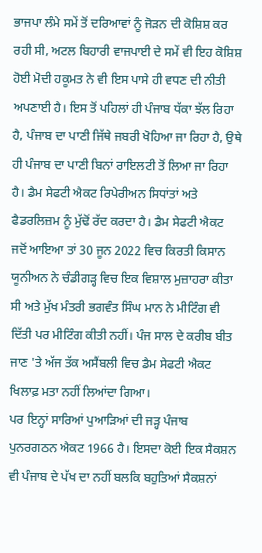ਭਾਜਪਾ ਲੰਮੇ ਸਮੇਂ ਤੋਂ ਦਰਿਆਵਾਂ ਨੂੰ ਜੋੜਨ ਦੀ ਕੋਸ਼ਿਸ਼ ਕਰ ਰਹੀ ਸੀ, ਅਟਲ ਬਿਹਾਰੀ ਵਾਜਪਾਈ ਦੇ ਸਮੇਂ ਵੀ ਇਹ ਕੋਸ਼ਿਸ਼ ਹੋਈ ਮੋਦੀ ਹਕੂਮਤ ਨੇ ਵੀ ਇਸ ਪਾਸੇ ਹੀ ਵਧਣ ਦੀ ਨੀਤੀ ਅਪਣਾਈ ਹੈ। ਇਸ ਤੋਂ ਪਹਿਲਾਂ ਹੀ ਪੰਜਾਬ ਧੱਕਾ ਝੱਲ ਰਿਹਾ ਹੈ, ਪੰਜਾਬ ਦਾ ਪਾਣੀ ਜਿੱਥੇ ਜਬਰੀ ਖੋਹਿਆ ਜਾ ਰਿਹਾ ਹੈ, ਉਥੇ ਹੀ ਪੰਜਾਬ ਦਾ ਪਾਣੀ ਬਿਨਾਂ ਰਾਇਲਟੀ ਤੋਂ ਲਿਆ ਜਾ ਰਿਹਾ ਹੈ। ਡੈਮ ਸੇਫਟੀ ਐਕਟ ਰਿਪੇਰੀਅਨ ਸਿਧਾਂਤਾਂ ਅਤੇ ਫੈਡਰਲਿਜ਼ਮ ਨੂੰ ਮੁੱਢੋਂ ਰੱਦ ਕਰਦਾ ਹੈ। ਡੈਮ ਸੇਫਟੀ ਐਕਟ ਜਦੋਂ ਆਇਆ ਤਾਂ 30 ਜੂਨ 2022 ਵਿਚ ਕਿਰਤੀ ਕਿਸਾਨ ਯੂਨੀਅਨ ਨੇ ਚੰਡੀਗੜ੍ਹ ਵਿਚ ਇਕ ਵਿਸ਼ਾਲ ਮੁਜ਼ਾਹਰਾ ਕੀਤਾ ਸੀ ਅਤੇ ਮੁੱਖ ਮੰਤਰੀ ਭਗਵੰਤ ਸਿੰਘ ਮਾਨ ਨੇ ਮੀਟਿੰਗ ਵੀ ਦਿੱਤੀ ਪਰ ਮੀਟਿੰਗ ਕੀਤੀ ਨਹੀਂ। ਪੰਜ ਸਾਲ ਦੇ ਕਰੀਬ ਬੀਤ ਜਾਣ 'ਤੇ ਅੱਜ ਤੱਕ ਅਸੈਂਬਲੀ ਵਿਚ ਡੈਮ ਸੇਫਟੀ ਐਕਟ ਖਿਲਾਫ਼ ਮਤਾ ਨਹੀਂ ਲਿਆਂਦਾ ਗਿਆ।
ਪਰ ਇਨ੍ਹਾਂ ਸਾਰਿਆਂ ਪੁਆੜਿਆਂ ਦੀ ਜੜ੍ਹ ਪੰਜਾਬ ਪੁਨਰਗਠਨ ਐਕਟ 1966 ਹੈ। ਇਸਦਾ ਕੋਈ ਇਕ ਸੈਕਸ਼ਨ ਵੀ ਪੰਜਾਬ ਦੇ ਪੱਖ ਦਾ ਨਹੀਂ ਬਲਕਿ ਬਹੁਤਿਆਂ ਸੈਕਸ਼ਨਾਂ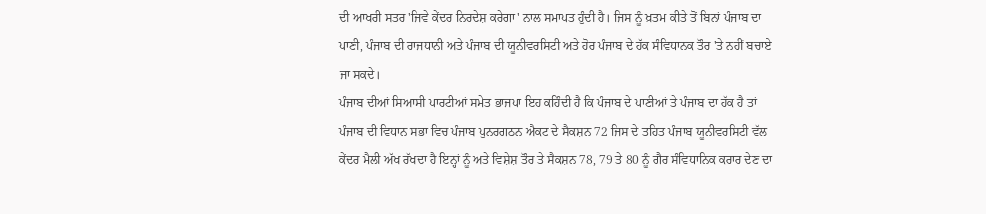ਦੀ ਆਖਰੀ ਸਤਰ 'ਜਿਵੇ ਕੇਂਦਰ ਨਿਰਦੇਸ਼ ਕਰੇਗਾ' ਨਾਲ ਸਮਾਪਤ ਹੁੰਦੀ ਹੈ। ਜਿਸ ਨੂੰ ਖ਼ਤਮ ਕੀਤੇ ਤੋਂ ਬਿਨਾਂ ਪੰਜਾਬ ਦਾ ਪਾਣੀ, ਪੰਜਾਬ ਦੀ ਰਾਜਧਾਨੀ ਅਤੇ ਪੰਜਾਬ ਦੀ ਯੂਨੀਵਰਸਿਟੀ ਅਤੇ ਹੋਰ ਪੰਜਾਬ ਦੇ ਹੱਕ ਸੰਵਿਧਾਨਕ ਤੌਰ 'ਤੇ ਨਹੀਂ ਬਚਾਏ ਜਾ ਸਕਦੇ।
ਪੰਜਾਬ ਦੀਆਂ ਸਿਆਸੀ ਪਾਰਟੀਆਂ ਸਮੇਤ ਭਾਜਪਾ ਇਹ ਕਹਿੰਦੀ ਹੈ ਕਿ ਪੰਜਾਬ ਦੇ ਪਾਣੀਆਂ ਤੇ ਪੰਜਾਬ ਦਾ ਹੱਕ ਹੈ ਤਾਂ ਪੰਜਾਬ ਦੀ ਵਿਧਾਨ ਸਭਾ ਵਿਚ ਪੰਜਾਬ ਪੁਨਰਗਠਨ ਐਕਟ ਦੇ ਸੈਕਸ਼ਨ 72 ਜਿਸ ਦੇ ਤਹਿਤ ਪੰਜਾਬ ਯੂਨੀਵਰਸਿਟੀ ਵੱਲ ਕੇਂਦਰ ਮੈਲੀ ਅੱਖ ਰੱਖਦਾ ਹੈ ਇਨ੍ਹਾਂ ਨੂੰ ਅਤੇ ਵਿਸ਼ੇਸ਼ ਤੌਰ ਤੇ ਸੈਕਸ਼ਨ 78, 79 ਤੇ 80 ਨੂੰ ਗੈਰ ਸੰਵਿਧਾਨਿਕ ਕਰਾਰ ਦੇਣ ਦਾ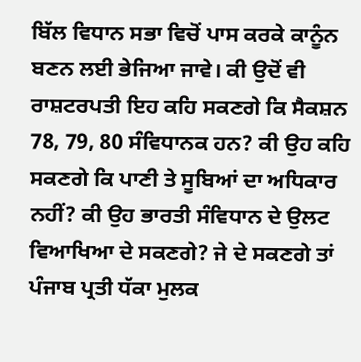ਬਿੱਲ ਵਿਧਾਨ ਸਭਾ ਵਿਚੋਂ ਪਾਸ ਕਰਕੇ ਕਾਨੂੰਨ ਬਣਨ ਲਈ ਭੇਜਿਆ ਜਾਵੇ। ਕੀ ਉਦੋਂ ਵੀ ਰਾਸ਼ਟਰਪਤੀ ਇਹ ਕਹਿ ਸਕਣਗੇ ਕਿ ਸੈਕਸ਼ਨ 78, 79, 80 ਸੰਵਿਧਾਨਕ ਹਨ? ਕੀ ਉਹ ਕਹਿ ਸਕਣਗੇ ਕਿ ਪਾਣੀ ਤੇ ਸੂਬਿਆਂ ਦਾ ਅਧਿਕਾਰ ਨਹੀਂ? ਕੀ ਉਹ ਭਾਰਤੀ ਸੰਵਿਧਾਨ ਦੇ ਉਲਟ ਵਿਆਖਿਆ ਦੇ ਸਕਣਗੇ? ਜੇ ਦੇ ਸਕਣਗੇ ਤਾਂ ਪੰਜਾਬ ਪ੍ਰਤੀ ਧੱਕਾ ਮੁਲਕ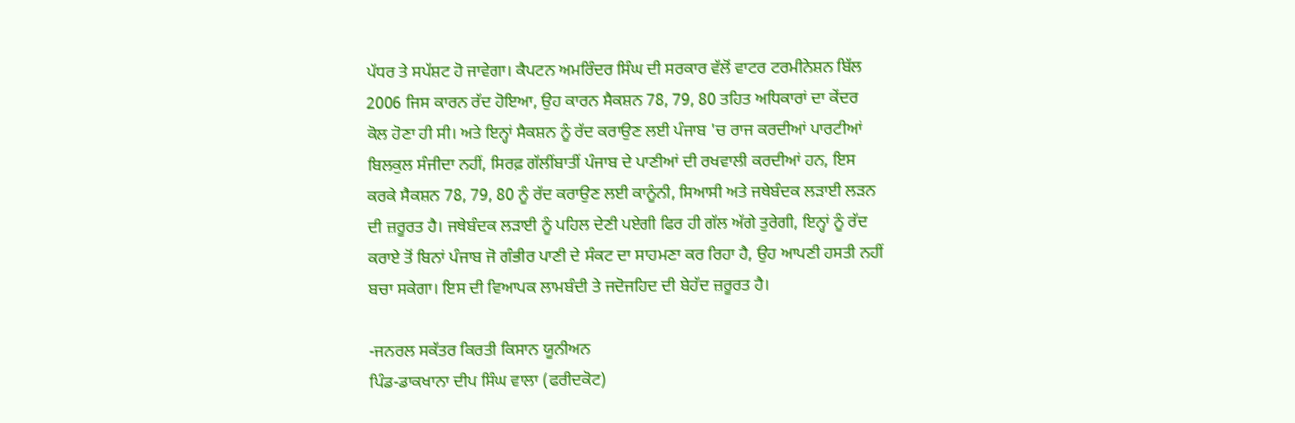ਪੱਧਰ ਤੇ ਸਪੱਸ਼ਟ ਹੋ ਜਾਵੇਗਾ। ਕੈਪਟਨ ਅਮਰਿੰਦਰ ਸਿੰਘ ਦੀ ਸਰਕਾਰ ਵੱਲੋਂ ਵਾਟਰ ਟਰਮੀਨੇਸ਼ਨ ਬਿੱਲ 2006 ਜਿਸ ਕਾਰਨ ਰੱਦ ਹੋਇਆ, ਉਹ ਕਾਰਨ ਸੈਕਸ਼ਨ 78, 79, 80 ਤਹਿਤ ਅਧਿਕਾਰਾਂ ਦਾ ਕੇਂਦਰ ਕੋਲ ਹੋਣਾ ਹੀ ਸੀ। ਅਤੇ ਇਨ੍ਹਾਂ ਸੈਕਸ਼ਨ ਨੂੰ ਰੱਦ ਕਰਾਉਣ ਲਈ ਪੰਜਾਬ 'ਚ ਰਾਜ ਕਰਦੀਆਂ ਪਾਰਟੀਆਂ ਬਿਲਕੁਲ ਸੰਜੀਦਾ ਨਹੀਂ, ਸਿਰਫ਼ ਗੱਲੀਂਬਾਤੀਂ ਪੰਜਾਬ ਦੇ ਪਾਣੀਆਂ ਦੀ ਰਖਵਾਲੀ ਕਰਦੀਆਂ ਹਨ, ਇਸ ਕਰਕੇ ਸੈਕਸ਼ਨ 78, 79, 80 ਨੂੰ ਰੱਦ ਕਰਾਉਣ ਲਈ ਕਾਨੂੰਨੀ, ਸਿਆਸੀ ਅਤੇ ਜਥੇਬੰਦਕ ਲੜਾਈ ਲੜਨ ਦੀ ਜ਼ਰੂਰਤ ਹੈ। ਜਥੇਬੰਦਕ ਲੜਾਈ ਨੂੰ ਪਹਿਲ ਦੇਣੀ ਪਏਗੀ ਫਿਰ ਹੀ ਗੱਲ ਅੱਗੇ ਤੁਰੇਗੀ, ਇਨ੍ਹਾਂ ਨੂੰ ਰੱਦ ਕਰਾਏ ਤੋਂ ਬਿਨਾਂ ਪੰਜਾਬ ਜੋ ਗੰਭੀਰ ਪਾਣੀ ਦੇ ਸੰਕਟ ਦਾ ਸਾਹਮਣਾ ਕਰ ਰਿਹਾ ਹੈ, ਉਹ ਆਪਣੀ ਹਸਤੀ ਨਹੀਂ ਬਚਾ ਸਕੇਗਾ। ਇਸ ਦੀ ਵਿਆਪਕ ਲਾਮਬੰਦੀ ਤੇ ਜਦੋਜਹਿਦ ਦੀ ਬੇਹੱਦ ਜ਼ਰੂਰਤ ਹੈ।

-ਜਨਰਲ ਸਕੱਤਰ ਕਿਰਤੀ ਕਿਸਾਨ ਯੂਨੀਅਨ
ਪਿੰਡ-ਡਾਕਖਾਨਾ ਦੀਪ ਸਿੰਘ ਵਾਲਾ (ਫਰੀਦਕੋਟ)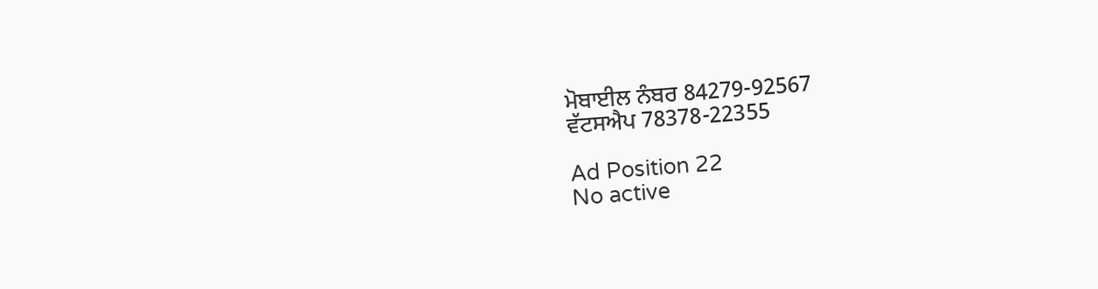ਮੋਬਾਈਲ ਨੰਬਰ 84279-92567
ਵੱਟਸਐਪ 78378-22355

Ad Position 22
No active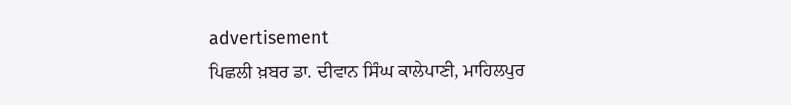advertisement
ਪਿਛਲੀ ਖ਼ਬਰ ਡਾ. ਦੀਵਾਨ ਸਿੰਘ ਕਾਲੇਪਾਣੀ, ਮਾਹਿਲਪੁਰ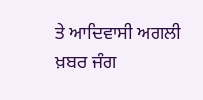ਤੇ ਆਦਿਵਾਸੀ ਅਗਲੀ ਖ਼ਬਰ ਜੰਗ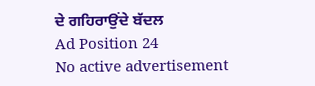ਦੇ ਗਹਿਰਾਉਂਦੇ ਬੱਦਲ
Ad Position 24
No active advertisement